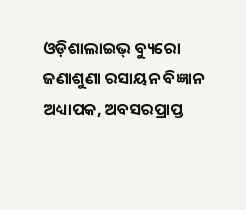ଓଡ଼ିଶାଲାଇଭ୍ ବ୍ୟୁରୋ
ଜଣାଶୁଣା ରସାୟନ ବିଜ୍ଞାନ ଅଧ୍ୟାପକ, ଅବସରପ୍ରାପ୍ତ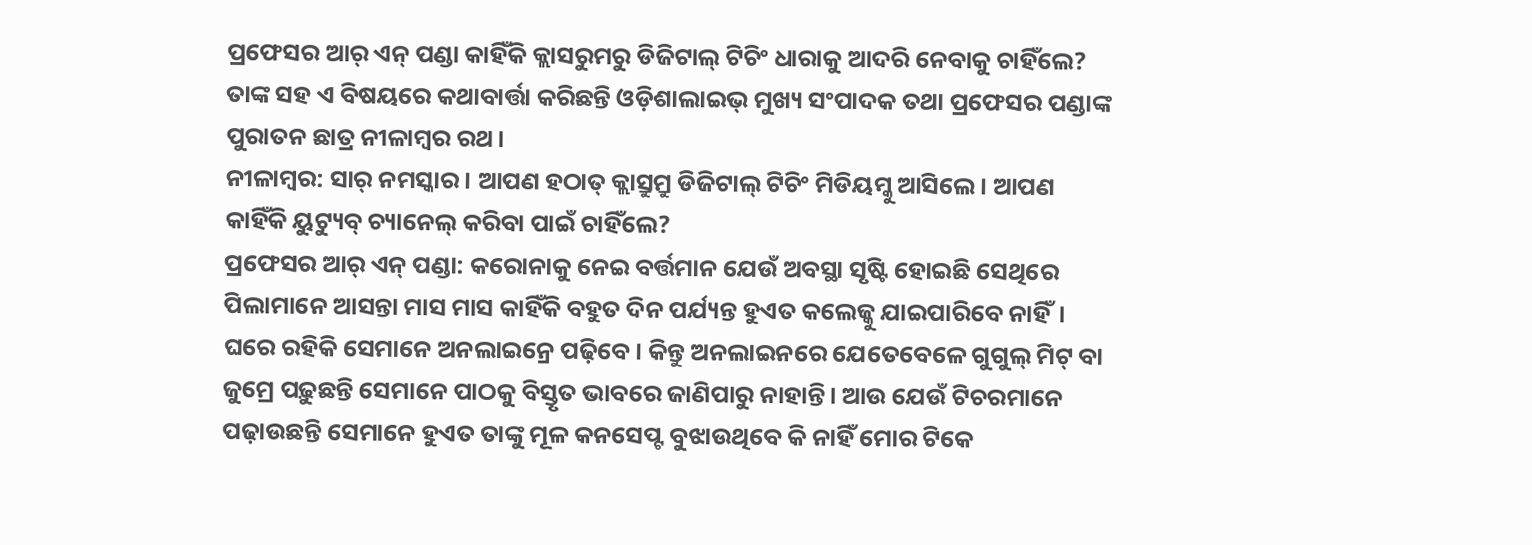ପ୍ରଫେସର ଆର୍ ଏନ୍ ପଣ୍ଡା କାହିଁକି କ୍ଲାସରୁମରୁ ଡିଜିଟାଲ୍ ଟିଚିଂ ଧାରାକୁ ଆଦରି ନେବାକୁ ଚାହିଁଲେ? ତାଙ୍କ ସହ ଏ ବିଷୟରେ କଥାବାର୍ତ୍ତା କରିଛନ୍ତି ଓଡ଼ିଶାଲାଇଭ୍ ମୁଖ୍ୟ ସଂପାଦକ ତଥା ପ୍ରଫେସର ପଣ୍ଡାଙ୍କ ପୁରାତନ ଛାତ୍ର ନୀଳାମ୍ବର ରଥ।
ନୀଳାମ୍ବର: ସାର୍ ନମସ୍କାର। ଆପଣ ହଠାତ୍ କ୍ଲାସ୍ରୁମ୍ରୁ ଡିଜିଟାଲ୍ ଟିଚିଂ ମିଡିୟମ୍କୁ ଆସିଲେ। ଆପଣ କାହିଁକି ୟୁଟ୍ୟୁବ୍ ଚ୍ୟାନେଲ୍ କରିବା ପାଇଁ ଚାହିଁଲେ?
ପ୍ରଫେସର ଆର୍ ଏନ୍ ପଣ୍ଡା: କରୋନାକୁ ନେଇ ବର୍ତ୍ତମାନ ଯେଉଁ ଅବସ୍ଥା ସୃଷ୍ଟି ହୋଇଛି ସେଥିରେ ପିଲାମାନେ ଆସନ୍ତା ମାସ ମାସ କାହିଁକି ବହୁତ ଦିନ ପର୍ଯ୍ୟନ୍ତ ହୁଏତ କଲେଜ୍କୁ ଯାଇପାରିବେ ନାହିଁ। ଘରେ ରହିକି ସେମାନେ ଅନଲାଇନ୍ରେ ପଢ଼ିବେ। କିନ୍ତୁ ଅନଲାଇନରେ ଯେତେବେଳେ ଗୁଗୁଲ୍ ମିଟ୍ ବା ଜୁମ୍ରେ ପଢ଼ୁଛନ୍ତି ସେମାନେ ପାଠକୁ ବିସ୍ତୃତ ଭାବରେ ଜାଣିପାରୁ ନାହାନ୍ତି। ଆଉ ଯେଉଁ ଟିଚରମାନେ ପଢ଼ାଉଛନ୍ତି ସେମାନେ ହୁଏତ ତାଙ୍କୁ ମୂଳ କନସେପ୍ଟ ବୁଝାଉଥିବେ କି ନାହିଁ ମୋର ଟିକେ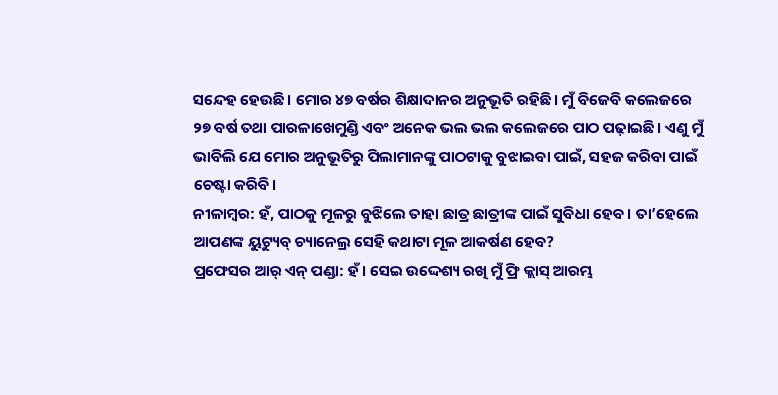ସନ୍ଦେହ ହେଉଛି। ମୋର ୪୭ ବର୍ଷର ଶିକ୍ଷାଦାନର ଅନୁଭୂତି ରହିଛି। ମୁଁ ବିଜେବି କଲେଜରେ ୨୭ ବର୍ଷ ତଥା ପାରଳାଖେମୁଣ୍ଡି ଏବଂ ଅନେକ ଭଲ ଭଲ କଲେଜରେ ପାଠ ପଢ଼ାଇଛି। ଏଣୁ ମୁଁ ଭାବିଲି ଯେ ମୋର ଅନୁଭୂତିରୁ ପିଲାମାନଙ୍କୁ ପାଠଟାକୁ ବୁଝାଇବା ପାଇଁ, ସହଜ କରିବା ପାଇଁ ଚେଷ୍ଟା କରିବି।
ନୀଳାମ୍ବର: ହଁ, ପାଠକୁ ମୂଳରୁ ବୁଝିଲେ ତାହା ଛାତ୍ର ଛାତ୍ରୀଙ୍କ ପାଇଁ ସୁବିଧା ହେବ। ତା’ହେଲେ ଆପଣଙ୍କ ୟୁଟ୍ୟୁବ୍ ଚ୍ୟାନେଲ୍ର ସେହି କଥାଟା ମୂଳ ଆକର୍ଷଣ ହେବ?
ପ୍ରଫେସର ଆର୍ ଏନ୍ ପଣ୍ଡା: ହଁ। ସେଇ ଉଦ୍ଦେଶ୍ୟ ରଖି ମୁଁ ଫ୍ରି କ୍ଲାସ୍ ଆରମ୍ଭ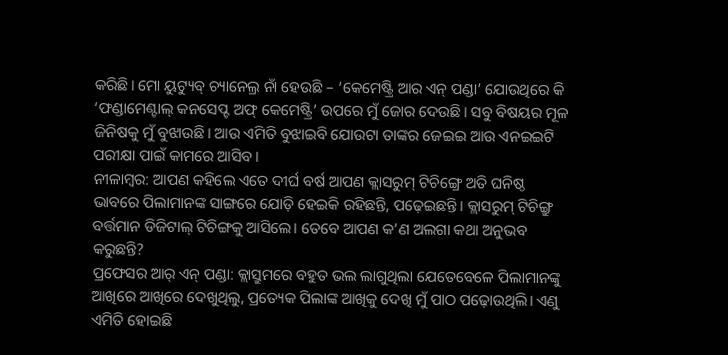କରିଛି। ମୋ ୟୁଟ୍ୟୁବ୍ ଚ୍ୟାନେଲ୍ର ନାଁ ହେଉଛି – ‘କେମେଷ୍ଟ୍ରି ଆର ଏନ୍ ପଣ୍ଡା’ ଯୋଉଥିରେ କି ‘ଫଣ୍ଡାମେଣ୍ଟାଲ୍ କନସେପ୍ଟ ଅଫ୍ କେମେଷ୍ଟ୍ରି’ ଉପରେ ମୁଁ ଜୋର ଦେଉଛି। ସବୁ ବିଷୟର ମୂଳ ଜିନିଷକୁ ମୁଁ ବୁଝାଉଛି। ଆଉ ଏମିତି ବୁଝାଇବି ଯୋଉଟା ତାଙ୍କର ଜେଇଇ ଆଉ ଏନଇଇଟି ପରୀକ୍ଷା ପାଇଁ କାମରେ ଆସିବ।
ନୀଳାମ୍ବର: ଆପଣ କହିଲେ ଏତେ ଦୀର୍ଘ ବର୍ଷ ଆପଣ କ୍ଲାସରୁମ୍ ଟିଚିଙ୍ଗ୍ରେ ଅତି ଘନିଷ୍ଠ ଭାବରେ ପିଲାମାନଙ୍କ ସାଙ୍ଗରେ ଯୋଡ଼ି ହେଇକି ରହିଛନ୍ତି, ପଢ଼େଇଛନ୍ତି। କ୍ଲାସରୁମ୍ ଟିଚିଙ୍ଗ୍ରୁ ବର୍ତ୍ତମାନ ଡିଜିଟାଲ୍ ଟିଚିଙ୍ଗକୁ ଆସିଲେ। ତେବେ ଆପଣ କ’ଣ ଅଲଗା କଥା ଅନୁଭବ କରୁଛନ୍ତି?
ପ୍ରଫେସର ଆର୍ ଏନ୍ ପଣ୍ଡା: କ୍ଲାସ୍ରୁମରେ ବହୁତ ଭଲ ଲାଗୁଥିଲା ଯେତେବେଳେ ପିଲାମାନଙ୍କୁ ଆଖିରେ ଆଖିରେ ଦେଖୁଥିଲୁ, ପ୍ରତ୍ୟେକ ପିଲାଙ୍କ ଆଖିକୁ ଦେଖି ମୁଁ ପାଠ ପଢ଼ୋଉଥିଲି। ଏଣୁ ଏମିତି ହୋଇଛି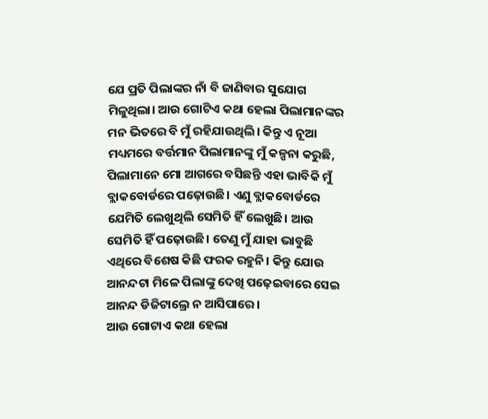ଯେ ପ୍ରତି ପିଲାଙ୍କର ନାଁ ବି ଜାଣିବାର ସୁଯୋଗ ମିଳୁଥିଲା। ଆଉ ଗୋଟିଏ କଥା ହେଲା ପିଲାମାନଙ୍କର ମନ ଭିତରେ ବି ମୁଁ ରହିଯାଉଥିଲି। କିନ୍ତୁ ଏ ନୂଆ ମଧ୍ୟମରେ ବର୍ତ୍ତମାନ ପିଲାମାନଙ୍କୁ ମୁଁ କଳ୍ପନା କରୁଛି, ପିଲାମାନେ ମୋ ଆଗରେ ବସିଛନ୍ତି ଏହା ଭାବିକି ମୁଁ ବ୍ଲାକବୋର୍ଡରେ ପଢ଼ୋଉଛି। ଏଣୁ ବ୍ଲାକବୋର୍ଡରେ ଯେମିତି ଲେଖୁଥିଲି ସେମିତି ହିଁ ଲେଖୁଛି। ଆଉ ସେମିତି ହିଁ ପଢ଼ୋଉଛି। ତେଣୁ ମୁଁ ଯାହା ଭାବୁଛି ଏଥିରେ ବିଶେଷ କିଛି ଫରକ ରହୁନି। କିନ୍ତୁ ଯୋଉ ଆନନ୍ଦଟା ମିଳେ ପିଲାଙ୍କୁ ଦେଖି ପଢ଼େଇବାରେ ସେଇ ଆନନ୍ଦ ଡିଜିଟାଲ୍ରେ ନ ଆସିପାରେ।
ଆଉ ଗୋଟାଏ କଥା ହେଲା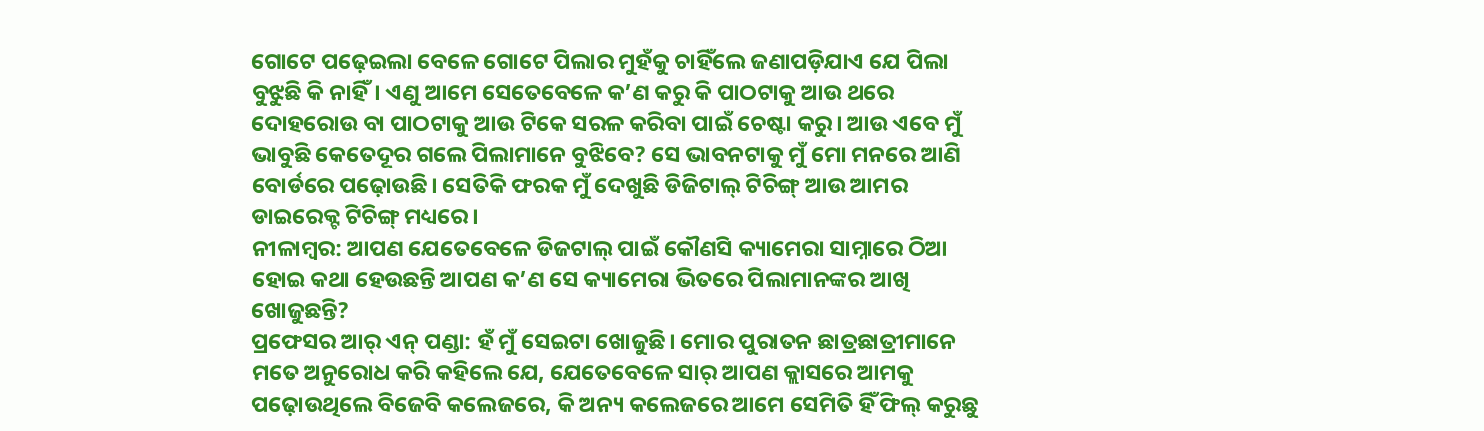ଗୋଟେ ପଢ଼େଇଲା ବେଳେ ଗୋଟେ ପିଲାର ମୁହଁକୁ ଚାହିଁଲେ ଜଣାପଡ଼ିଯାଏ ଯେ ପିଲା ବୁଝୁଛି କି ନାହିଁ। ଏଣୁ ଆମେ ସେତେବେଳେ କ’ଣ କରୁ କି ପାଠଟାକୁ ଆଉ ଥରେ ଦୋହରୋଉ ବା ପାଠଟାକୁ ଆଉ ଟିକେ ସରଳ କରିବା ପାଇଁ ଚେଷ୍ଟା କରୁ। ଆଉ ଏବେ ମୁଁ ଭାବୁଛି କେତେଦୂର ଗଲେ ପିଲାମାନେ ବୁଝିବେ? ସେ ଭାବନଟାକୁ ମୁଁ ମୋ ମନରେ ଆଣି ବୋର୍ଡରେ ପଢ଼ୋଉଛି। ସେତିକି ଫରକ ମୁଁ ଦେଖୁଛି ଡିଜିଟାଲ୍ ଟିଚିଙ୍ଗ୍ ଆଉ ଆମର ଡାଇରେକ୍ଟ ଟିଚିଙ୍ଗ୍ ମଧ୍ୟରେ।
ନୀଳାମ୍ବର: ଆପଣ ଯେତେବେଳେ ଡିଜଟାଲ୍ ପାଇଁ କୌଣସି କ୍ୟାମେରା ସାମ୍ନାରେ ଠିଆ ହୋଇ କଥା ହେଉଛନ୍ତି ଆପଣ କ’ଣ ସେ କ୍ୟାମେରା ଭିତରେ ପିଲାମାନଙ୍କର ଆଖି ଖୋଜୁଛନ୍ତି?
ପ୍ରଫେସର ଆର୍ ଏନ୍ ପଣ୍ଡା: ହଁ ମୁଁ ସେଇଟା ଖୋଜୁଛି। ମୋର ପୁରାତନ ଛାତ୍ରଛାତ୍ରୀମାନେ ମତେ ଅନୁରୋଧ କରି କହିଲେ ଯେ, ଯେତେବେଳେ ସାର୍ ଆପଣ କ୍ଲାସରେ ଆମକୁ ପଢ଼ୋଉଥିଲେ ବିଜେବି କଲେଜରେ, କି ଅନ୍ୟ କଲେଜରେ ଆମେ ସେମିତି ହିଁ ଫିଲ୍ କରୁଛୁ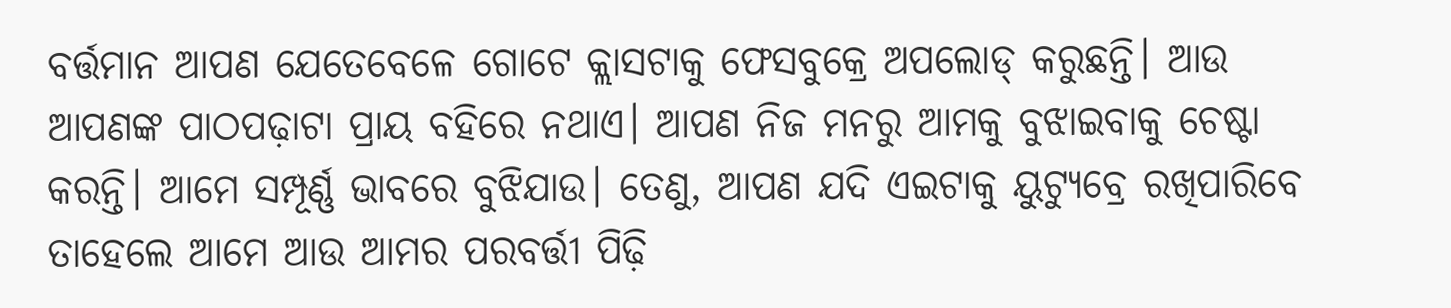ବର୍ତ୍ତମାନ ଆପଣ ଯେତେବେଳେ ଗୋଟେ କ୍ଲାସଟାକୁ ଫେସବୁକ୍ରେ ଅପଲୋଡ୍ କରୁଛନ୍ତି। ଆଉ ଆପଣଙ୍କ ପାଠପଢ଼ାଟା ପ୍ରାୟ ବହିରେ ନଥାଏ। ଆପଣ ନିଜ ମନରୁ ଆମକୁ ବୁଝାଇବାକୁ ଚେଷ୍ଟା କରନ୍ତି। ଆମେ ସମ୍ପୂର୍ଣ୍ଣ ଭାବରେ ବୁଝିଯାଉ। ତେଣୁ, ଆପଣ ଯଦି ଏଇଟାକୁ ୟୁଟ୍ୟୁବ୍ରେ ରଖିପାରିବେ ତାହେଲେ ଆମେ ଆଉ ଆମର ପରବର୍ତ୍ତୀ ପିଢ଼ି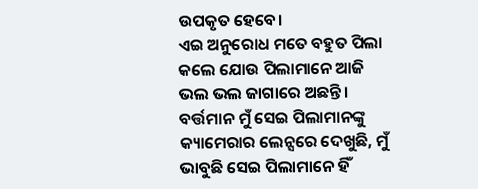ଉପକୃତ ହେବେ।
ଏଇ ଅନୁରୋଧ ମତେ ବହୁତ ପିଲା କଲେ ଯୋଉ ପିଲାମାନେ ଆଜି ଭଲ ଭଲ ଜାଗାରେ ଅଛନ୍ତି। ବର୍ତ୍ତମାନ ମୁଁ ସେଇ ପିଲାମାନଙ୍କୁ କ୍ୟାମେରାର ଲେନ୍ସରେ ଦେଖୁଛି, ମୁଁ ଭାବୁଛି ସେଇ ପିଲାମାନେ ହିଁ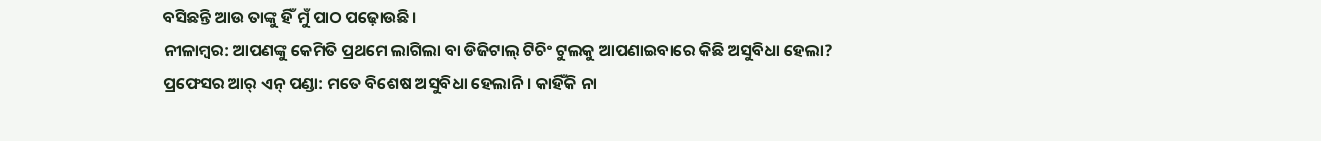ବସିଛନ୍ତି ଆଉ ତାଙ୍କୁ ହିଁ ମୁଁ ପାଠ ପଢ଼ୋଉଛି।
ନୀଳାମ୍ବର: ଆପଣଙ୍କୁ କେମିତି ପ୍ରଥମେ ଲାଗିଲା ବା ଡିଜିଟାଲ୍ ଟିଚିଂ ଟୁଲକୁ ଆପଣାଇବାରେ କିଛି ଅସୁବିଧା ହେଲା?
ପ୍ରଫେସର ଆର୍ ଏନ୍ ପଣ୍ଡା: ମତେ ବିଶେଷ ଅସୁବିଧା ହେଲାନି। କାହିଁକି ନା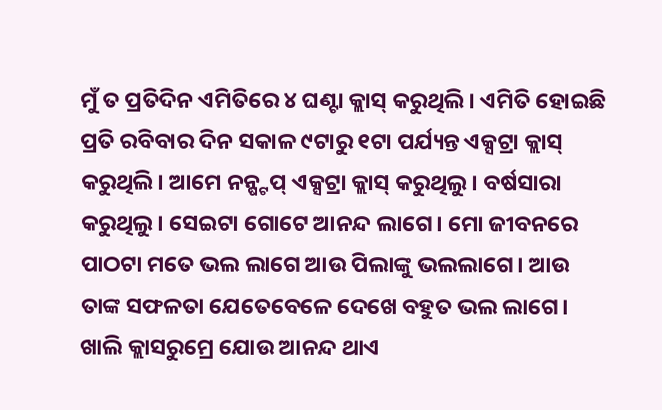ମୁଁ ତ ପ୍ରତିଦିନ ଏମିତିରେ ୪ ଘଣ୍ଟା କ୍ଲାସ୍ କରୁଥିଲି। ଏମିତି ହୋଇଛି ପ୍ରତି ରବିବାର ଦିନ ସକାଳ ୯ଟାରୁ ୧ଟା ପର୍ଯ୍ୟନ୍ତ ଏକ୍ସଟ୍ରା କ୍ଲାସ୍ କରୁଥିଲି। ଆମେ ନନ୍ଷ୍ଟପ୍ ଏକ୍ସଟ୍ରା କ୍ଲାସ୍ କରୁଥିଲୁ। ବର୍ଷସାରା କରୁଥିଲୁ। ସେଇଟା ଗୋଟେ ଆନନ୍ଦ ଲାଗେ। ମୋ ଜୀବନରେ ପାଠଟା ମତେ ଭଲ ଲାଗେ ଆଉ ପିଲାଙ୍କୁ ଭଲଲାଗେ। ଆଉ ତାଙ୍କ ସଫଳତା ଯେତେବେଳେ ଦେଖେ ବହୁତ ଭଲ ଲାଗେ। ଖାଲି କ୍ଲାସରୁମ୍ରେ ଯୋଉ ଆନନ୍ଦ ଥାଏ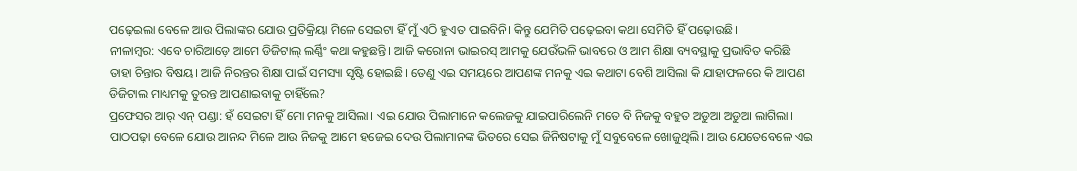ପଢ଼େଇଲା ବେଳେ ଆଉ ପିଲାଙ୍କର ଯୋଉ ପ୍ରତିକ୍ରିୟା ମିଳେ ସେଇଟା ହିଁ ମୁଁ ଏଠି ହୁଏତ ପାଇବିନି। କିନ୍ତୁ ଯେମିତି ପଢ଼େଇବା କଥା ସେମିତି ହିଁ ପଢ଼ୋଉଛି।
ନୀଳାମ୍ବର: ଏବେ ଚାରିଆଡ଼େ ଆମେ ଡିଜିଟାଲ୍ ଲର୍ଣ୍ଣିଂ କଥା କହୁଛନ୍ତି। ଆଜି କରୋନା ଭାଇରସ୍ ଆମକୁ ଯେଉଁଭଳି ଭାବରେ ଓ ଆମ ଶିକ୍ଷା ବ୍ୟବସ୍ଥାକୁ ପ୍ରଭାବିତ କରିଛି ତାହା ଚିନ୍ତାର ବିଷୟ। ଆଜି ନିରନ୍ତର ଶିକ୍ଷା ପାଇଁ ସମସ୍ୟା ସୃଷ୍ଟି ହୋଇଛି। ତେଣୁ ଏଇ ସମୟରେ ଆପଣଙ୍କ ମନକୁ ଏଇ କଥାଟା ବେଶି ଆସିଲା କି ଯାହାଫଳରେ କି ଆପଣ ଡିଜିଟାଲ ମାଧ୍ୟମକୁ ତୁରନ୍ତ ଆପଣାଇବାକୁ ଚାହିଁଲେ?
ପ୍ରଫେସର ଆର୍ ଏନ୍ ପଣ୍ଡା: ହଁ ସେଇଟା ହିଁ ମୋ ମନକୁ ଆସିଲା। ଏଇ ଯୋଉ ପିଲାମାନେ କଲେଜକୁ ଯାଇପାରିଲେନି ମତେ ବି ନିଜକୁ ବହୁତ ଅଡୁଆ ଅଡୁଆ ଲାଗିଲା। ପାଠପଢ଼ା ବେଳେ ଯୋଉ ଆନନ୍ଦ ମିଳେ ଆଉ ନିଜକୁ ଆମେ ହଜେଇ ଦେଉ ପିଲାମାନଙ୍କ ଭିତରେ ସେଇ ଜିନିଷଟାକୁ ମୁଁ ସବୁବେଳେ ଖୋଜୁଥିଲି। ଆଉ ଯେତେବେଳେ ଏଇ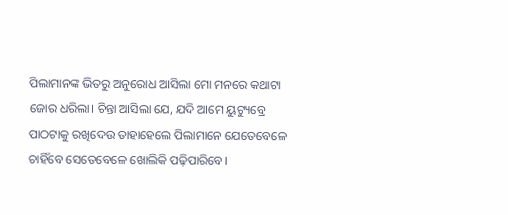ପିଲାମାନଙ୍କ ଭିତରୁ ଅନୁରୋଧ ଆସିଲା ମୋ ମନରେ କଥାଟା ଜୋର ଧରିଲା। ଚିନ୍ତା ଆସିଲା ଯେ, ଯଦି ଆମେ ୟୁଟ୍ୟୁବ୍ରେ ପାଠଟାକୁ ରଖିଦେଉ ତାହାହେଲେ ପିଲାମାନେ ଯେତେବେଳେ ଚାହିଁବେ ସେତେବେଳେ ଖୋଲିକି ପଢ଼ିପାରିବେ।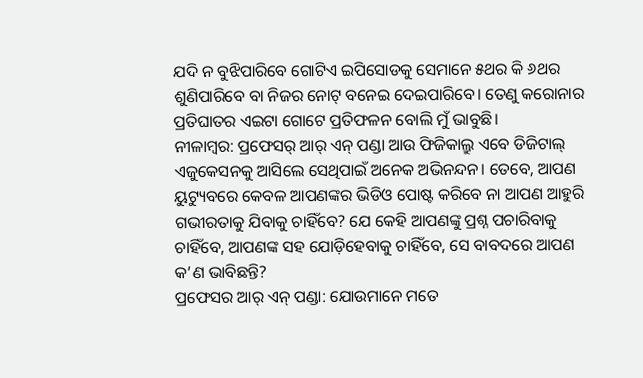ଯଦି ନ ବୁଝିପାରିବେ ଗୋଟିଏ ଇପିସୋଡକୁ ସେମାନେ ୫ଥର କି ୬ଥର ଶୁଣିପାରିବେ ବା ନିଜର ନୋଟ୍ ବନେଇ ଦେଇପାରିବେ। ତେଣୁ କରୋନାର ପ୍ରତିଘାତର ଏଇଟା ଗୋଟେ ପ୍ରତିଫଳନ ବୋଲି ମୁଁ ଭାବୁଛି।
ନୀଳାମ୍ବର: ପ୍ରଫେସର୍ ଆର୍ ଏନ୍ ପଣ୍ଡା ଆଉ ଫିଜିକାଲ୍ରୁ ଏବେ ଡିଜିଟାଲ୍ ଏଜୁକେସନକୁ ଆସିଲେ ସେଥିପାଇଁ ଅନେକ ଅଭିନନ୍ଦନ। ତେବେ, ଆପଣ ୟୁଟ୍ୟୁବରେ କେବଳ ଆପଣଙ୍କର ଭିଡିଓ ପୋଷ୍ଟ କରିବେ ନା ଆପଣ ଆହୁରି ଗଭୀରତାକୁ ଯିବାକୁ ଚାହିଁବେ? ଯେ କେହି ଆପଣଙ୍କୁ ପ୍ରଶ୍ନ ପଚାରିବାକୁ ଚାହିଁବେ, ଆପଣଙ୍କ ସହ ଯୋଡ଼ିହେବାକୁ ଚାହିଁବେ, ସେ ବାବଦରେ ଆପଣ କ’ଣ ଭାବିଛନ୍ତି?
ପ୍ରଫେସର ଆର୍ ଏନ୍ ପଣ୍ଡା: ଯୋଉମାନେ ମତେ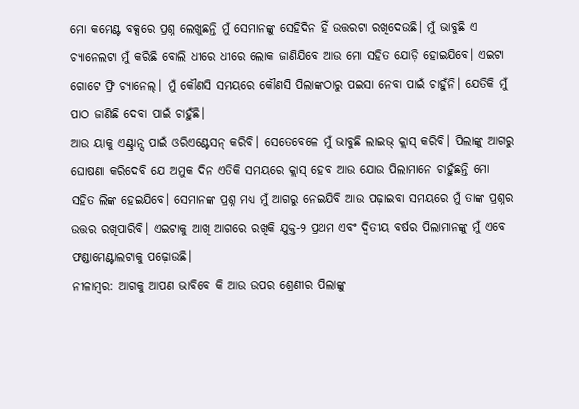ମୋ କମେଣ୍ଟ ବକ୍ସରେ ପ୍ରଶ୍ନ ଲେଖୁଛନ୍ତି ମୁଁ ସେମାନଙ୍କୁ ସେହିଦିନ ହିଁ ଉତ୍ତରଟା ରଖିଦେଉଛି। ମୁଁ ଭାବୁଛି ଏ ଚ୍ୟାନେଲଟା ମୁଁ କରିଛି ବୋଲି ଧୀରେ ଧୀରେ ଲୋକ ଜାଣିଯିବେ ଆଉ ମୋ ସହିତ ଯୋଡ଼ି ହୋଇଯିବେ। ଏଇଟା ଗୋଟେ ଫ୍ରି ଚ୍ୟାନେଲ୍। ମୁଁ କୌଣସି ସମୟରେ କୌଣସି ପିଲାଙ୍କଠାରୁ ପଇସା ନେବା ପାଇଁ ଚାହୁଁନି। ଯେତିକି ମୁଁ ପାଠ ଜାଣିଛି ଦେବା ପାଇଁ ଚାହୁଁଛି।
ଆଉ ୟାକୁ ଏଣ୍ଟ୍ରାନ୍ସ ପାଇଁ ଓରିଏଣ୍ଟେସନ୍ କରିବି। ସେତେବେଳେ ମୁଁ ଭାବୁଛି ଲାଇଭ୍ କ୍ଲାସ୍ କରିବି। ପିଲାଙ୍କୁ ଆଗରୁ ଘୋଷଣା କରିଦେବି ଯେ ଅମୁକ ଦିନ ଏତିକି ସମୟରେ କ୍ଲାସ୍ ହେବ ଆଉ ଯୋଉ ପିଲାମାନେ ଚାହୁଁଛନ୍ତି ମୋ ସହିତ ଲିଙ୍କ ହେଇଯିବେ। ସେମାନଙ୍କ ପ୍ରଶ୍ନ ମଧ୍ୟ ମୁଁ ଆଗରୁ ନେଇଯିବି ଆଉ ପଢ଼ାଇବା ସମୟରେ ମୁଁ ତାଙ୍କ ପ୍ରଶ୍ନର ଉତ୍ତର ରଖିପାରିବି। ଏଇଟାକୁ ଆଖି ଆଗରେ ରଖିକି ଯୁକ୍ତ-୨ ପ୍ରଥମ ଏବଂ ଦ୍ଵିତୀୟ ବର୍ଷର ପିଲାମାନଙ୍କୁ ମୁଁ ଏବେ ଫଣ୍ଡାମେଣ୍ଟାଲଟାକୁ ପଢ଼ୋଉଛି।
ନୀଳାମ୍ବର: ଆଗକୁ ଆପଣ ଭାବିବେ କି ଆଉ ଉପର ଶ୍ରେଣୀର ପିଲାଙ୍କୁ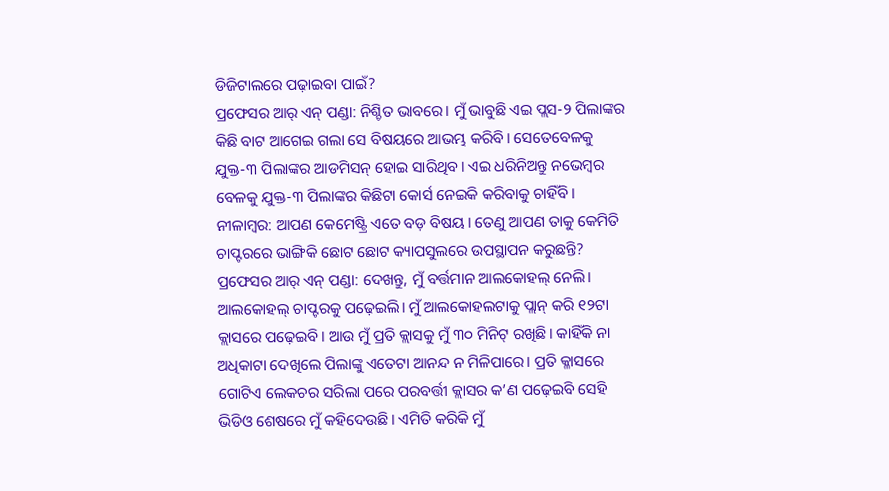ଡିଜିଟାଲରେ ପଢ଼ାଇବା ପାଇଁ?
ପ୍ରଫେସର ଆର୍ ଏନ୍ ପଣ୍ଡା: ନିଶ୍ଚିତ ଭାବରେ। ମୁଁ ଭାବୁଛି ଏଇ ପ୍ଲସ-୨ ପିଲାଙ୍କର କିଛି ବାଟ ଆଗେଇ ଗଲା ସେ ବିଷୟରେ ଆଭମ୍ଭ କରିବି। ସେତେବେଳକୁ ଯୁକ୍ତ-୩ ପିଲାଙ୍କର ଆଡମିସନ୍ ହୋଇ ସାରିଥିବ। ଏଇ ଧରିନିଅନ୍ତୁ ନଭେମ୍ବର ବେଳକୁ ଯୁକ୍ତ-୩ ପିଲାଙ୍କର କିଛିଟା କୋର୍ସ ନେଇକି କରିବାକୁ ଚାହିଁବି।
ନୀଳାମ୍ବର: ଆପଣ କେମେଷ୍ଟ୍ରି ଏତେ ବଡ଼ ବିଷୟ। ତେଣୁ ଆପଣ ତାକୁ କେମିତି ଚାପ୍ଟରରେ ଭାଙ୍ଗିକି ଛୋଟ ଛୋଟ କ୍ୟାପସୁଲରେ ଉପସ୍ଥାପନ କରୁଛନ୍ତି?
ପ୍ରଫେସର ଆର୍ ଏନ୍ ପଣ୍ଡା: ଦେଖନ୍ତୁ, ମୁଁ ବର୍ତ୍ତମାନ ଆଲକୋହଲ୍ ନେଲି। ଆଲକୋହଲ୍ ଚାପ୍ଟରକୁ ପଢ଼େଇଲି। ମୁଁ ଆଲକୋହଲଟାକୁ ପ୍ଲାନ୍ କରି ୧୨ଟା କ୍ଲାସରେ ପଢ଼େଇବି। ଆଉ ମୁଁ ପ୍ରତି କ୍ଲାସକୁ ମୁଁ ୩୦ ମିନିଟ୍ ରଖିଛି। କାହିଁକି ନା ଅଧିକାଟା ଦେଖିଲେ ପିଲାଙ୍କୁ ଏତେଟା ଆନନ୍ଦ ନ ମିଳିପାରେ। ପ୍ରତି କ୍ଳାସରେ ଗୋଟିଏ ଲେକଚର ସରିଲା ପରେ ପରବର୍ତ୍ତୀ କ୍ଲାସର କ’ଣ ପଢ଼େଇବି ସେହି ଭିଡିଓ ଶେଷରେ ମୁଁ କହିଦେଉଛି। ଏମିତି କରିକି ମୁଁ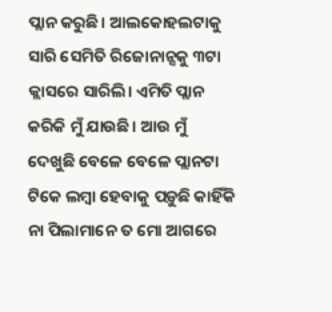ପ୍ଲାନ କରୁଛି। ଆଲକୋହଲଟାକୁ ସାରି ସେମିତି ରିଜୋନାନ୍ସକୁ ୩ଟା କ୍ଲାସରେ ସାରିଲି। ଏମିତି ପ୍ଲାନ କରିକି ମୁଁ ଯାଉଛି। ଆଉ ମୁଁ ଦେଖୁଛି ବେଳେ ବେଳେ ପ୍ଲାନଟା ଟିକେ ଲମ୍ବା ହେବାକୁ ପଡ଼ୁଛି କାହିଁକି ନା ପିଲାମାନେ ତ ମୋ ଆଗରେ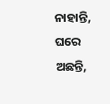ନାହାନ୍ତି, ଘରେ ଅଛନ୍ତି,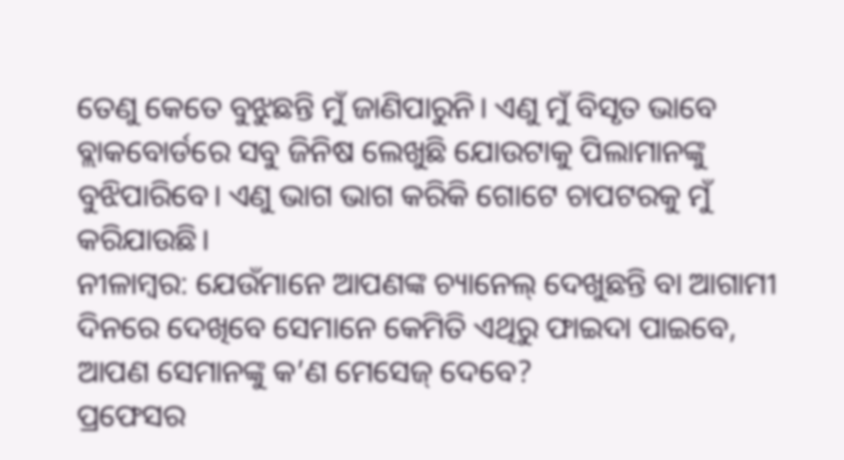ତେଣୁ କେତେ ବୁଝୁଛନ୍ତି ମୁଁ ଜାଣିପାରୁନି। ଏଣୁ ମୁଁ ବିସୃତ ଭାବେ ବ୍ଲାକବୋର୍ଡରେ ସବୁ ଜିନିଷ ଲେଖୁଛି ଯୋଉଟାକୁ ପିଲାମାନଙ୍କୁ ବୁଝିପାରିବେ। ଏଣୁ ଭାଗ ଭାଗ କରିକି ଗୋଟେ ଚାପଟରକୁ ମୁଁ କରିଯାଉଛି।
ନୀଳାମ୍ବର: ଯେଉଁମାନେ ଆପଣଙ୍କ ଚ୍ୟାନେଲ୍ ଦେଖୁଛନ୍ତି ବା ଆଗାମୀ ଦିନରେ ଦେଖିବେ ସେମାନେ କେମିତି ଏଥିରୁ ଫାଇଦା ପାଇବେ, ଆପଣ ସେମାନଙ୍କୁ କ’ଣ ମେସେଜ୍ ଦେବେ?
ପ୍ରଫେସର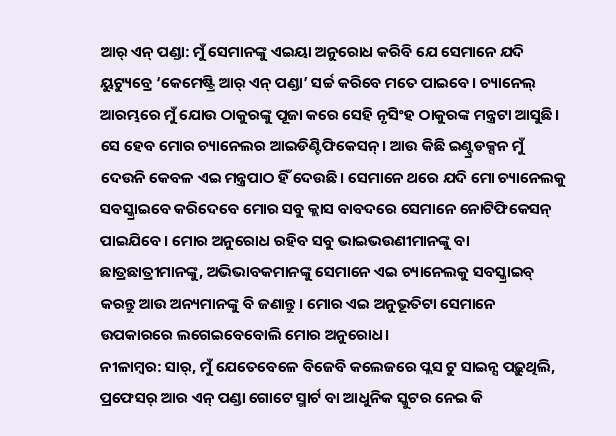ଆର୍ ଏନ୍ ପଣ୍ଡା: ମୁଁ ସେମାନଙ୍କୁ ଏଇୟା ଅନୁରୋଧ କରିବି ଯେ ସେମାନେ ଯଦି ୟୁଟ୍ୟୁବ୍ରେ ‘କେମେଷ୍ଟ୍ରି ଆର୍ ଏନ୍ ପଣ୍ଡା’ ସର୍ଚ୍ଚ କରିବେ ମତେ ପାଇବେ। ଚ୍ୟାନେଲ୍ ଆରମ୍ଭରେ ମୁଁ ଯୋଉ ଠାକୁରଙ୍କୁ ପୂଜା କରେ ସେହି ନୃସିଂହ ଠାକୁରଙ୍କ ମନ୍ତ୍ରଟା ଆସୁଛି। ସେ ହେବ ମୋର ଚ୍ୟାନେଲର ଆଇଡିଣ୍ଟିଫିକେସନ୍। ଆଉ କିଛି ଇଣ୍ଟ୍ରଡକ୍ସନ ମୁଁ ଦେଉନି କେବଳ ଏଇ ମନ୍ତ୍ରପାଠ ହିଁ ଦେଉଛି। ସେମାନେ ଥରେ ଯଦି ମୋ ଚ୍ୟାନେଲକୁ ସବସ୍କ୍ରାଇବେ କରିଦେବେ ମୋର ସବୁ କ୍ଲାସ ବାବଦରେ ସେମାନେ ନୋଟିଫିକେସନ୍ ପାଇଯିବେ। ମୋର ଅନୁରୋଧ ରହିବ ସବୁ ଭାଇଭଉଣୀମାନଙ୍କୁ ବା ଛାତ୍ରଛାତ୍ରୀମାନଙ୍କୁ, ଅଭିଭାବକମାନଙ୍କୁ ସେମାନେ ଏଇ ଚ୍ୟାନେଲକୁ ସବସ୍କ୍ରାଇବ୍ କରନ୍ତୁ ଆଉ ଅନ୍ୟମାନଙ୍କୁ ବି ଜଣାନ୍ତୁ। ମୋର ଏଇ ଅନୁଭୂତିଟା ସେମାନେ ଉପକାରରେ ଲଗେଇବେବୋଲି ମୋର ଅନୁରୋଧ।
ନୀଳାମ୍ବର: ସାର୍, ମୁଁ ଯେତେବେଳେ ବିଜେବି କଲେଜରେ ପ୍ଲସ ଟୁ ସାଇନ୍ସ ପଢ଼ୁଥିଲି, ପ୍ରଫେସର୍ ଆର ଏନ୍ ପଣ୍ଡା ଗୋଟେ ସ୍ମାର୍ଟ ବା ଆଧୁନିକ ସ୍କୁଟର ନେଇ କି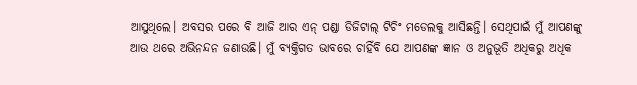ଆସୁଥିଲେ। ଅବସର ପରେ ବି ଆଜି ଆର ଏନ୍ ପଣ୍ଡା ଡିଜିଟାଲ୍ ଟିଚିଂ ମଡେଲକୁ ଆସିଛନ୍ତି। ସେଥିପାଇଁ ମୁଁ ଆପଣଙ୍କୁ ଆଉ ଥରେ ଅଭିନନ୍ଦନ ଜଣାଉଛି। ମୁଁ ବ୍ୟକ୍ତିଗତ ଭାବରେ ଚାହିଁବି ଯେ ଆପଣଙ୍କ ଜ୍ଞାନ ଓ ଅନୁଭୂତି ଅଧିକରୁ ଅଧିକ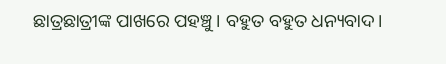ଛାତ୍ରଛାତ୍ରୀଙ୍କ ପାଖରେ ପହଞ୍ଚୁ। ବହୁତ ବହୁତ ଧନ୍ୟବାଦ।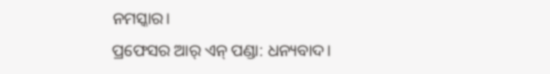ନମସ୍କାର।
ପ୍ରଫେସର ଆର୍ ଏନ୍ ପଣ୍ଡା: ଧନ୍ୟବାଦ।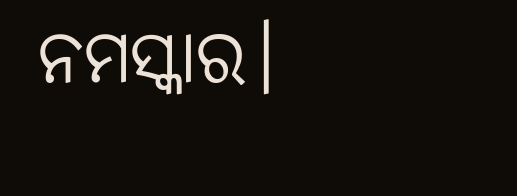ନମସ୍କାର।